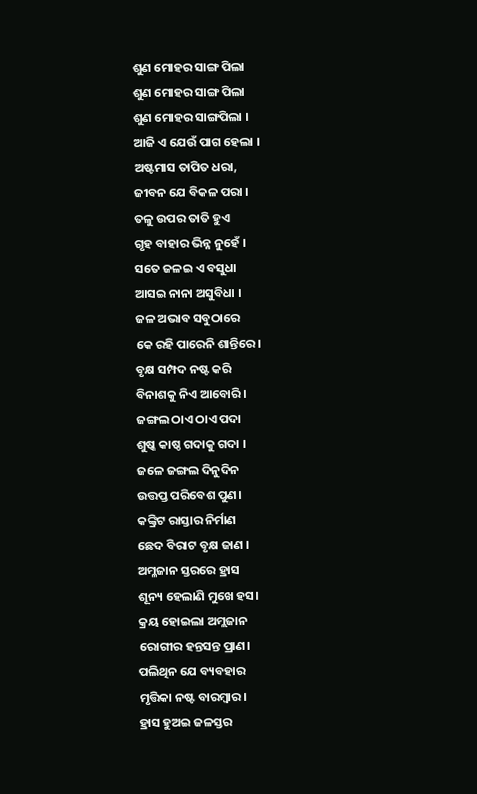ଶୁଣ ମୋହର ସାଙ୍ଗ ପିଲା
ଶୁଣ ମୋହର ସାଙ୍ଗ ପିଲା
ଶୁଣ ମୋହର ସାଙ୍ଗପିଲା ।
ଆଜି ଏ ଯେଉଁ ପାଗ ହେଲା ।
ଅଷ୍ଟମାସ ତାପିତ ଧରା,
ଜୀବନ ଯେ ବିକଳ ପରା ।
ତଳୁ ଉପର ତାତି ହୁଏ
ଗୃହ ବାହାର ଭିନ୍ନ ନୁହେଁ ।
ସତେ ଜଳଇ ଏ ବସୁଧା
ଆସଇ ନାନା ଅସୁବିଧା ।
ଜଳ ଅଭାବ ସବୁଠାରେ
କେ ରହି ପାରେନି ଶାନ୍ତିରେ।
ବୃକ୍ଷ ସମ୍ପଦ ନଷ୍ଟ କରି
ବିନାଶକୁ ନିଏ ଆବୋରି।
ଜଙ୍ଗଲ ଠାଏ ଠାଏ ପଦା
ଶୁଷ୍କ କାଷ୍ଠ ଗଦାକୁ ଗଦା ।
ଜଳେ ଜଙ୍ଗଲ ଦିନୁଦିନ
ଉତ୍ତପ୍ତ ପରିବେଶ ପୁଣ।
କଙ୍କ୍ରିଟ ରାସ୍ତାର ନିର୍ମାଣ
ଛେଦ ବିରାଟ ବୃକ୍ଷ ଜାଣ ।
ଅମ୍ଳଜାନ ସ୍ତରରେ ହ୍ରାସ
ଶୂନ୍ୟ ହେଲାଣି ମୁଖେ ହସ।
କ୍ରୟ ହୋଇଲା ଅମ୍ଲଜାନ
ରୋଗୀର ହନ୍ତସନ୍ତ ପ୍ରାଣ।
ପଲିଥିନ ଯେ ବ୍ୟବହାର
ମୃତ୍ତିକା ନଷ୍ଟ ବାରମ୍ବାର।
ହ୍ରାସ ହୁଅଇ ଜଳସ୍ତର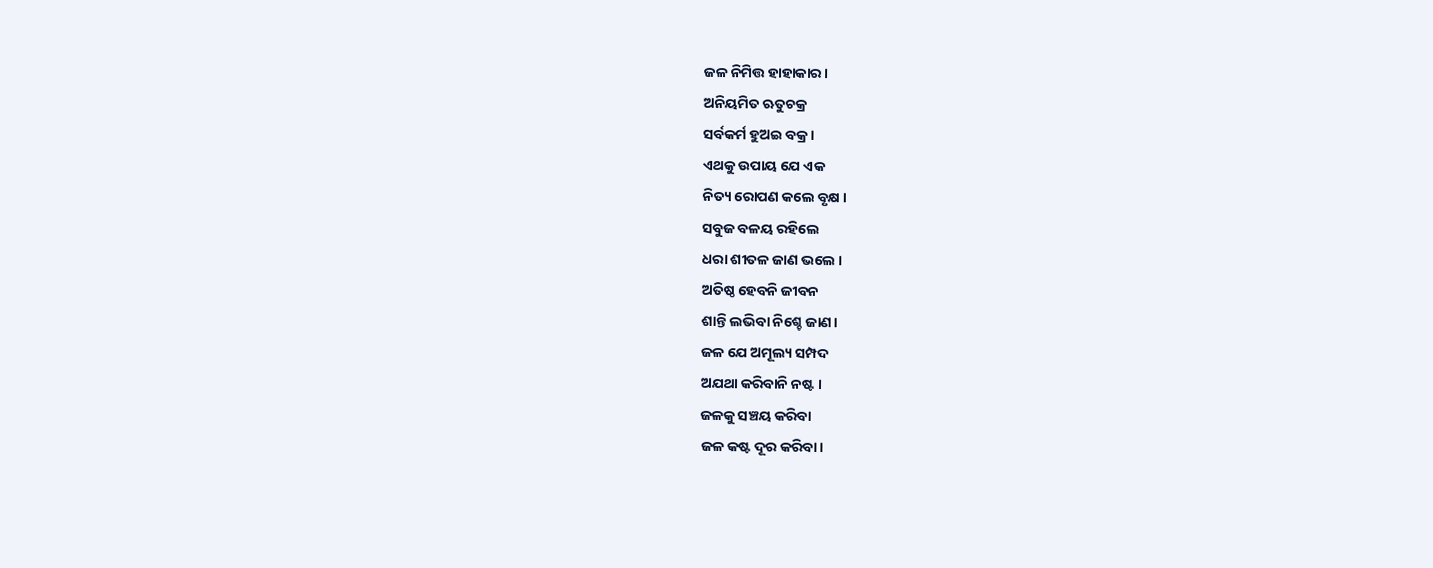ଜଳ ନିମିତ୍ତ ହାହାକାର।
ଅନିୟମିତ ଋତୁଚକ୍ର
ସର୍ବକର୍ମ ହୁଅଇ ବକ୍ର ।
ଏଥକୁ ଉପାୟ ଯେ ଏକ
ନିତ୍ୟ ରୋପଣ କଲେ ବୃକ୍ଷ ।
ସବୁଜ ବଳୟ ରହିଲେ
ଧରା ଶୀତଳ ଜାଣ ଭଲେ ।
ଅତିଷ୍ଠ ହେବନି ଜୀବନ
ଶାନ୍ତି ଲଭିବା ନିଶ୍ଚେ ଜାଣ।
ଜଳ ଯେ ଅମୂଲ୍ୟ ସମ୍ପଦ
ଅଯଥା କରିବାନି ନଷ୍ଟ ।
ଜଳକୁ ସଞ୍ଚୟ କରିବା
ଜଳ କଷ୍ଟ ଦୂର କରିବା।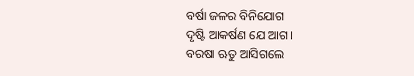ବର୍ଷା ଜଳର ବିନିଯୋଗ
ଦୃଷ୍ଟି ଆକର୍ଷଣ ଯେ ଆଗ।
ବରଷା ଋତୁ ଆସିଗଲେ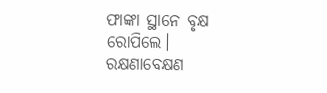ଫାଙ୍କା ସ୍ଥାନେ ବୃକ୍ଷ ରୋପିଲେ।
ରକ୍ଷଣାବେକ୍ଷଣ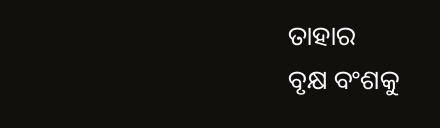ତାହାର
ବୃକ୍ଷ ବଂଶକୁ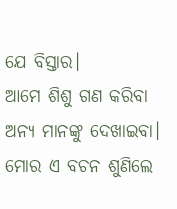ଯେ ବିସ୍ତାର।
ଆମେ ଶିଶୁ ଗଣ କରିବା
ଅନ୍ୟ ମାନଙ୍କୁ ଦେଖାଇବା।
ମୋର ଏ ବଚନ ଶୁଣିଲେ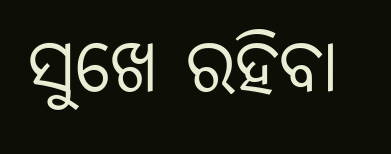ସୁଖେ ରହିବା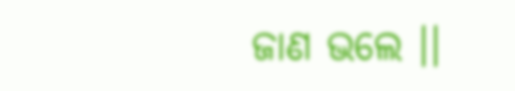ଜାଣ ଭଲେ ।।